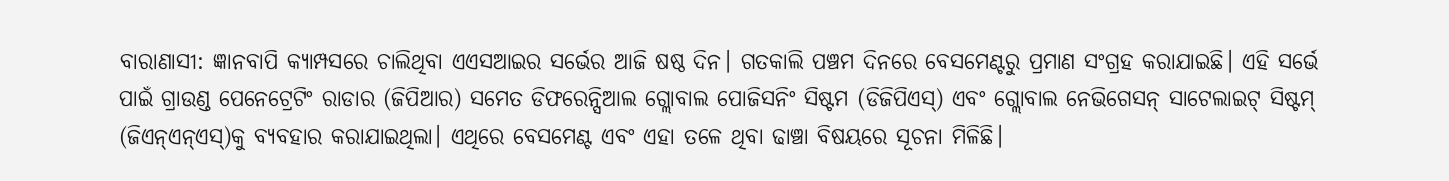ବାରାଣାସୀ: ଜ୍ଞାନବାପି କ୍ୟାମ୍ପସରେ ଚାଲିଥିବା ଏଏସଆଇର ସର୍ଭେର ଆଜି ଷଷ୍ଠ ଦିନ। ଗତକାଲି ପଞ୍ଚମ ଦିନରେ ବେସମେଣ୍ଟରୁ ପ୍ରମାଣ ସଂଗ୍ରହ କରାଯାଇଛି। ଏହି ସର୍ଭେ ପାଇଁ ଗ୍ରାଉଣ୍ଡ ପେନେଟ୍ରେଟିଂ ରାଡାର (ଜିପିଆର) ସମେତ ଡିଫରେନ୍ସିଆଲ ଗ୍ଲୋବାଲ ପୋଜିସନିଂ ସିଷ୍ଟମ (ଡିଜିପିଏସ୍) ଏବଂ ଗ୍ଲୋବାଲ ନେଭିଗେସନ୍ ସାଟେଲାଇଟ୍ ସିଷ୍ଟମ୍ (ଜିଏନ୍ଏନ୍ଏସ୍)କୁ ବ୍ୟବହାର କରାଯାଇଥିଲା। ଏଥିରେ ବେସମେଣ୍ଟ ଏବଂ ଏହା ତଳେ ଥିବା ଢାଞ୍ଚା ବିଷୟରେ ସୂଚନା ମିଳିଛି।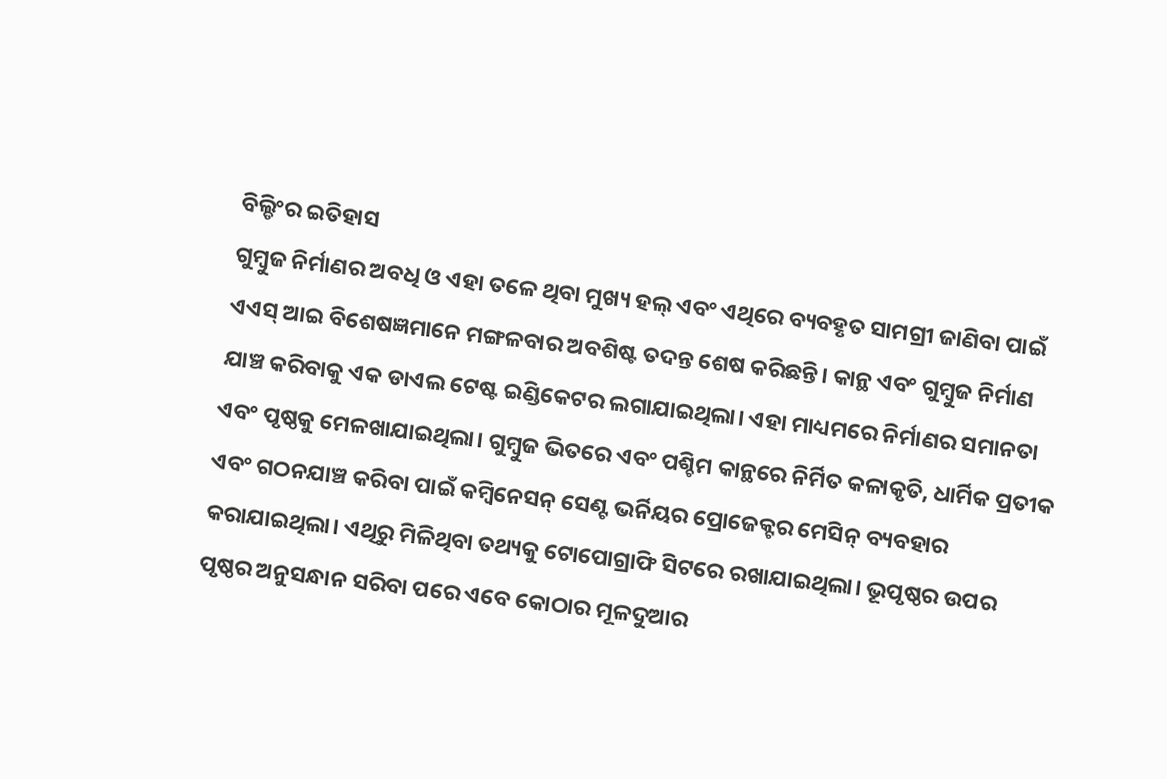ବିଲ୍ଡିଂର ଇତିହାସ
ଗୁମ୍ବୁଜ ନିର୍ମାଣର ଅବଧି ଓ ଏହା ତଳେ ଥିବା ମୁଖ୍ୟ ହଲ୍ ଏବଂ ଏଥିରେ ବ୍ୟବହୃତ ସାମଗ୍ରୀ ଜାଣିବା ପାଇଁ ଏଏସ୍ ଆଇ ବିଶେଷଜ୍ଞମାନେ ମଙ୍ଗଳବାର ଅବଶିଷ୍ଟ ତଦନ୍ତ ଶେଷ କରିଛନ୍ତି। କାନ୍ଥ ଏବଂ ଗୁମ୍ବୁଜ ନିର୍ମାଣ ଯାଞ୍ଚ କରିବାକୁ ଏକ ଡାଏଲ ଟେଷ୍ଟ ଇଣ୍ଡିକେଟର ଲଗାଯାଇଥିଲା। ଏହା ମାଧ୍ୟମରେ ନିର୍ମାଣର ସମାନତା ଏବଂ ପୃଷ୍ଠକୁ ମେଳଖାଯାଇଥିଲା। ଗୁମ୍ବୁଜ ଭିତରେ ଏବଂ ପଶ୍ଚିମ କାନ୍ଥରେ ନିର୍ମିତ କଳାକୃତି, ଧାର୍ମିକ ପ୍ରତୀକ ଏବଂ ଗଠନଯାଞ୍ଚ କରିବା ପାଇଁ କମ୍ବିନେସନ୍ ସେଣ୍ଟ ଭର୍ନିୟର ପ୍ରୋଜେକ୍ଟର ମେସିନ୍ ବ୍ୟବହାର କରାଯାଇଥିଲା। ଏଥିରୁ ମିଳିଥିବା ତଥ୍ୟକୁ ଟୋପୋଗ୍ରାଫି ସିଟରେ ରଖାଯାଇଥିଲା। ଭୂପୃଷ୍ଠର ଉପର ପୃଷ୍ଠର ଅନୁସନ୍ଧାନ ସରିବା ପରେ ଏବେ କୋଠାର ମୂଳଦୁଆର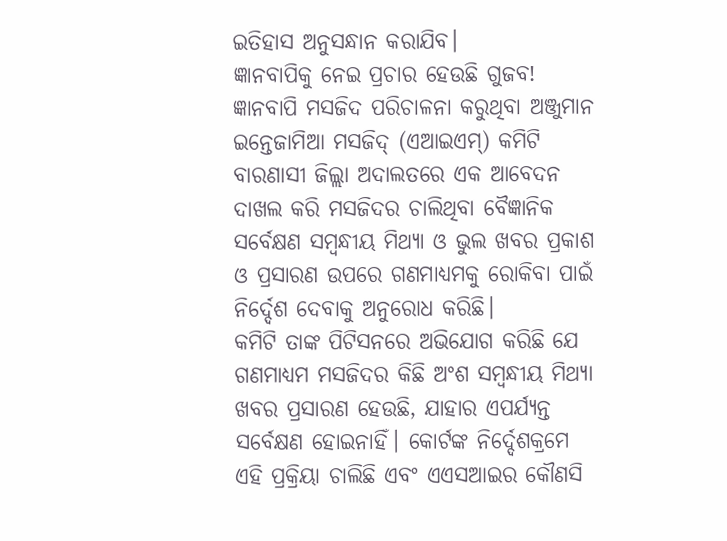ଇତିହାସ ଅନୁସନ୍ଧାନ କରାଯିବ।
ଜ୍ଞାନବାପିକୁ ନେଇ ପ୍ରଚାର ହେଉଛି ଗୁଜବ!
ଜ୍ଞାନବାପି ମସଜିଦ ପରିଚାଳନା କରୁଥିବା ଅଞ୍ଜୁମାନ ଇନ୍ତେଜାମିଆ ମସଜିଦ୍ (ଏଆଇଏମ୍) କମିଟି ବାରଣାସୀ ଜିଲ୍ଲା ଅଦାଲତରେ ଏକ ଆବେଦନ ଦାଖଲ କରି ମସଜିଦର ଚାଲିଥିବା ବୈଜ୍ଞାନିକ ସର୍ବେକ୍ଷଣ ସମ୍ବନ୍ଧୀୟ ମିଥ୍ୟା ଓ ଭୁଲ ଖବର ପ୍ରକାଶ ଓ ପ୍ରସାରଣ ଉପରେ ଗଣମାଧ୍ୟମକୁ ରୋକିବା ପାଇଁ ନିର୍ଦ୍ଦେଶ ଦେବାକୁ ଅନୁରୋଧ କରିଛି।
କମିଟି ତାଙ୍କ ପିଟିସନରେ ଅଭିଯୋଗ କରିଛି ଯେ ଗଣମାଧ୍ୟମ ମସଜିଦର କିଛି ଅଂଶ ସମ୍ବନ୍ଧୀୟ ମିଥ୍ୟା ଖବର ପ୍ରସାରଣ ହେଉଛି, ଯାହାର ଏପର୍ଯ୍ୟନ୍ତ ସର୍ବେକ୍ଷଣ ହୋଇନାହିଁ। କୋର୍ଟଙ୍କ ନିର୍ଦ୍ଦେଶକ୍ରମେ ଏହି ପ୍ରକ୍ରିୟା ଚାଲିଛି ଏବଂ ଏଏସଆଇର କୌଣସି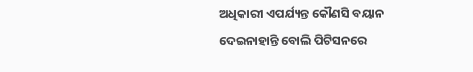ଅଧିକାରୀ ଏପର୍ଯ୍ୟନ୍ତ କୌଣସି ବୟାନ ଦେଇନାହାନ୍ତି ବୋଲି ପିଟିସନରେ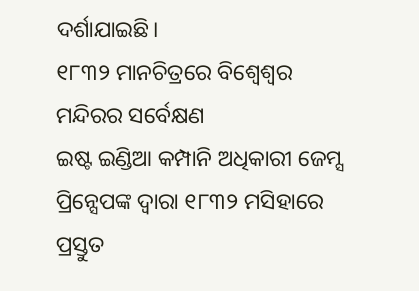ଦର୍ଶାଯାଇଛି।
୧୮୩୨ ମାନଚିତ୍ରରେ ବିଶ୍ୱେଶ୍ୱର ମନ୍ଦିରର ସର୍ବେକ୍ଷଣ
ଇଷ୍ଟ ଇଣ୍ଡିଆ କମ୍ପାନି ଅଧିକାରୀ ଜେମ୍ସ ପ୍ରିନ୍ସେପଙ୍କ ଦ୍ୱାରା ୧୮୩୨ ମସିହାରେ ପ୍ରସ୍ତୁତ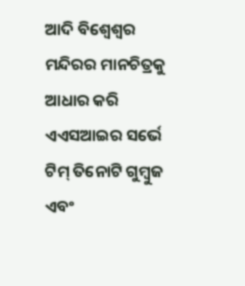ଆଦି ବିଶ୍ୱେଶ୍ୱର ମନ୍ଦିରର ମାନଚିତ୍ରକୁ ଆଧାର କରି ଏଏସଆଇର ସର୍ଭେ ଟିମ୍ ତିନୋଟି ଗୁମ୍ବୁଜ ଏବଂ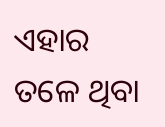ଏହାର ତଳେ ଥିବା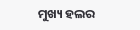ମୁଖ୍ୟ ହଲର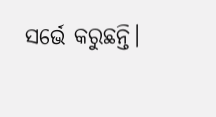ସର୍ଭେ କରୁଛନ୍ତି।